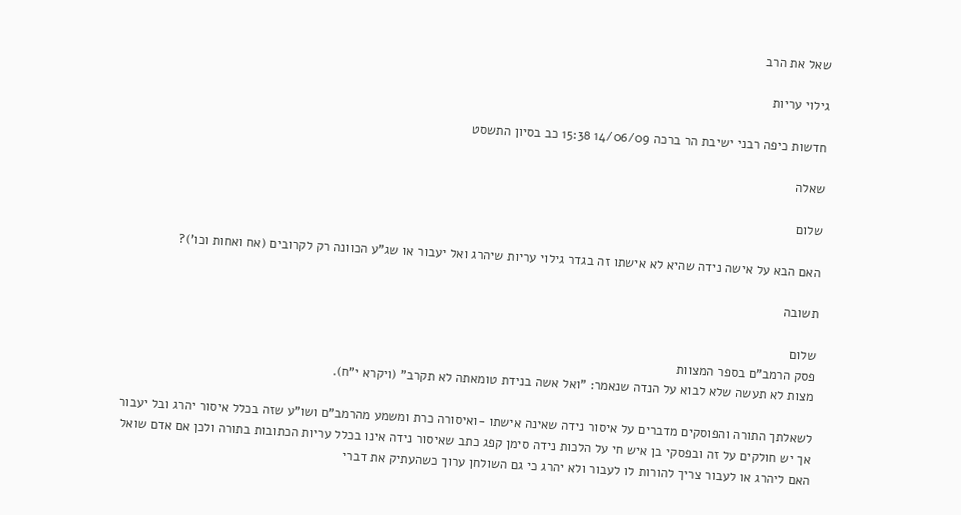שאל את הרב

גילוי עריות

חדשות כיפה רבני ישיבת הר ברכה 14/06/09 15:38 כב בסיון התשסט

שאלה

שלום

האם הבא על אישה נידה שהיא לא אישתו זה בגדר גילוי עריות שיהרג ואל יעבור או שג"ע הכוונה רק לקרובים (אח ואחות וכו')?

תשובה

שלום
פסק הרמב"ם בספר המצוות
מצות לא תעשה שלא לבוא על הנדה שנאמר: "ואל אשה בנידת טומאתה לא תקרב" (ויקרא י"ח).

לשאלתך התורה והפוסקים מדברים על איסור נידה שאינה אישתו -ואיסורה כרת ומשמע מהרמב"ם ושו"ע שזה בכלל איסור יהרג ובל יעבור אך יש חולקים על זה ובפסקי בן איש חי על הלכות נידה סימן קפג כתב שאיסור נידה אינו בכלל עריות הכתובות בתורה ולכן אם אדם שואל האם ליהרג או לעבור צריך להורות לו לעבור ולא יהרג כי גם השולחן ערוך כשהעתיק את דברי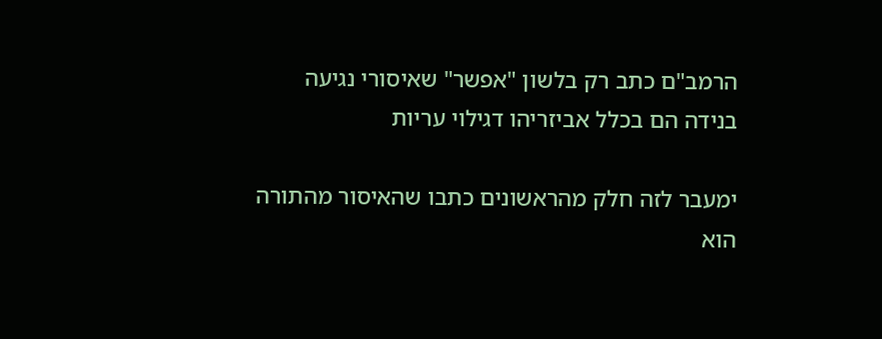הרמב"ם כתב רק בלשון "אפשר" שאיסורי נגיעה בנידה הם בכלל אביזריהו דגילוי עריות

ימעבר לזה חלק מהראשונים כתבו שהאיסור מהתורה הוא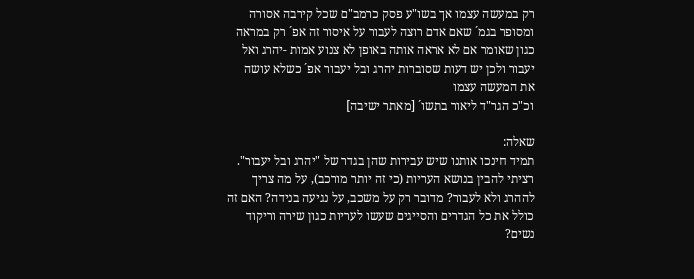רק במעשה עצמו אך בשו"ע פסק כרמב"ם שכל קירבה אסורה ומסופר בגמ´ שאם אדם רוצה לעבור על איסור זה אפ´ רק במראה כגון שאומר אם לא אראה אותה באופן לא צנוע אמות -יהרג ואל יעבור ולכן יש דעות שסוברות יהרג ובל יעבור אפ´ כשלא עושה את המעשה עצמו
וכ"כ הגר"ד ליאור בתשו´ [מאתר ישיבה]

שאלה:
תמיד חינכו אותנו שיש עבירות שהן בגדר של "יהרג ובל יעבור". רציתי להבין בנושא העריות (כי זה יותר מורכב), על מה צריך לההרג ולא לעבור? מדובר רק על משכב, על נגיעה בנידה? האם זה כולל את כל הגדרים והסייגים שעשו לעריות כגון שירה וריקוד נשים?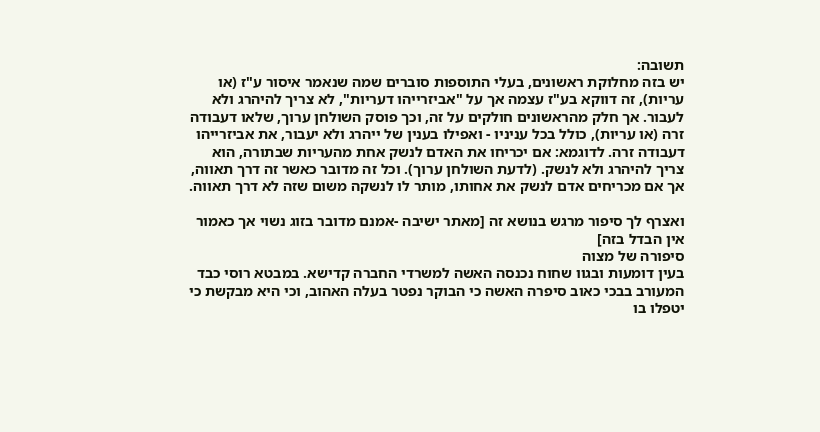תשובה:
יש בזה מחלוקת ראשונים, בעלי התוספות סוברים שמה שנאמר איסור ע"ז (או עריות), זה דווקא בע"ז עצמה אך על "אביזרייהו דעריות", לא צריך להיהרג ולא לעבור. אך חלק מהראשונים חולקים על זה, וכך פוסק השולחן ערוך, שלאו דעבודה זרה (או עריות), כולל בכל עניניו - ואפילו בענין של ייהרג ולא יעבור, את אביזרייהו דעבודה זרה. לדוגמא: אם יכריחו את האדם לנשק אחת מהעריות שבתורה, הוא צריך להיהרג ולא לנשק. (לדעת השולחן ערוך). וכל זה מדובר כאשר זה דרך תאווה, אך אם מכריחים אדם לנשק את אחותו, מותר לו לנשקה משום שזה לא דרך תאווה.

ואצרף לך סיפור מרגש בנושא זה [מאתר ישיבה -אמנם מדובר בזוג נשוי אך כאמור אין הבדל בזה]
סיפורה של מצוה
בעין דומעות ובגוו שחוח נכנסה האשה למשרדי החברה קדישא. במבטא רוסי כבד המעורב בבכי כאוב סיפרה האשה כי הבוקר נפטר בעלה האהוב, וכי היא מבקשת כי יטפלו בו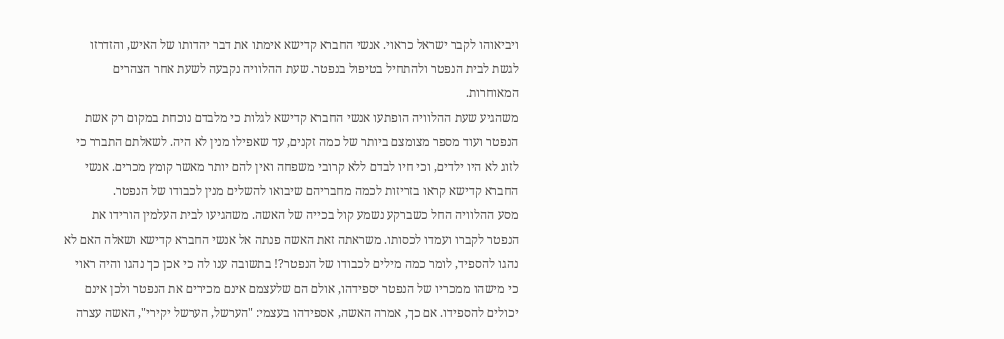ויביאוהו לקבר ישראל כראוי. אנשי החברא קדישא אימתו את דבר יהדותו של האיש, והזדרזו לגשת לבית הנפטר ולהתחיל בטיפול בנפטר. שעת ההלוויה נקבעה לשעת אחר הצהרים המאוחרות.
משהגיע שעת ההלוויה הופתעו אנשי החברא קדישא לגלות כי מלבדם נוכחת במקום רק אשת הנפטר ועוד מספר מצומצם ביותר של כמה זקנים, עד שאפילו מנין לא היה. לשאלתם התברר כי לזוג לא היו ילדים, וכי חיו לבדם ללא קרובי משפחה ואין להם יותר מאשר קומץ מכרים. אנשי החברא קדישא קראו בזריזות לכמה מחבריהם שיבואו להשלים מנין לכבודו של הנפטר.
מסע ההלוויה החל כשברקע נשמע קול בכייה של האשה. משהגיעו לבית העלמין הורידו את הנפטר לקברו ועמדו לכסותו. משראתה זאת האשה פנתה אל אנשי החברא קדישא ושאלה האם לא נהגו להספיד, לומר כמה מילים לכבודו של הנפטר?! בתשובה ענו לה כי אכן כך נהגו והיה ראוי כי מישהו ממכריו של הנפטר יספידהו, אולם הם שלעצמם אינם מכירים את הנפטר ולכן אינם יכולים להספידו. אם כך, אמרה האשה, אספידהו בעצמי: "הערשל, הערשל יקירי", האשה עצרה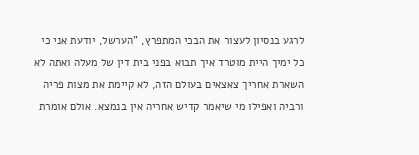לרגע בנסיון לעצור את הבכי המתפרץ, "הערשל, יודעת אני כי כל ימיך היית מוטרד איך תבוא בפני בית דין של מעלה ואתה לא השארת אחריך צאצאים בעולם הזה, לא קיימת את מצות פריה ורביה ואפילו מי שיאמר קדיש אחריה אין בנמצא. אולם אומרת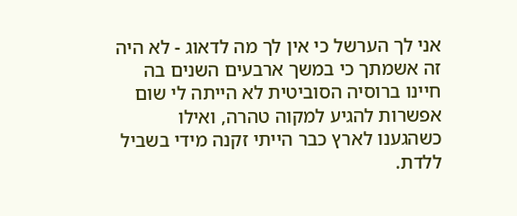אני לך הערשל כי אין לך מה לדאוג - לא היה זה אשמתך כי במשך ארבעים השנים בה חיינו ברוסיה הסוביטית לא הייתה לי שום אפשרות להגיע למקוה טהרה, ואילו כשהגענו לארץ כבר הייתי זקנה מידי בשביל ללדת.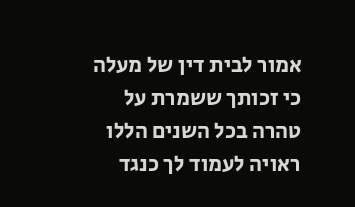אמור לבית דין של מעלה כי זכותך ששמרת על טהרה בכל השנים הללו ראויה לעמוד לך כנגד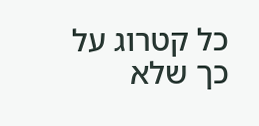כל קטרוג על כך שלא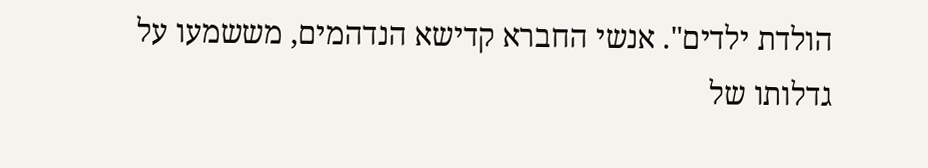הולדת ילדים". אנשי החברא קדישא הנדהמים, מששמעו על גדלותו של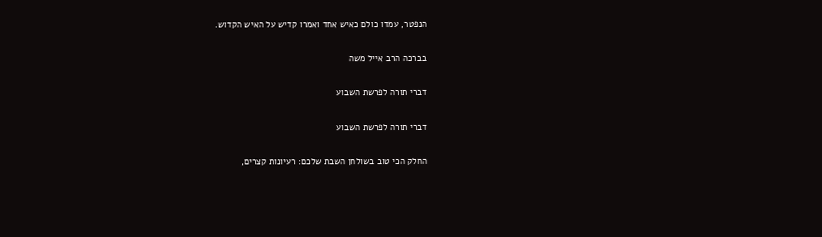הנפטר, עמדו כולם כאיש אחד ואמרו קדיש על האיש הקדוש.

בברכה הרב אייל משה

דברי תורה לפרשת השבוע

דברי תורה לפרשת השבוע

החלק הכי טוב בשולחן השבת שלכם: רעיונות קצרים,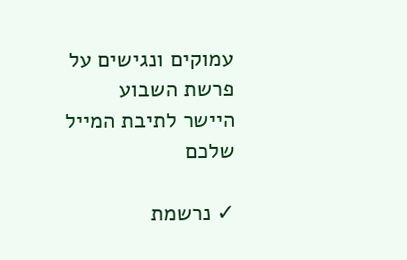עמוקים ונגישים על פרשת השבוע היישר לתיבת המייל שלכם

✓ נרשמת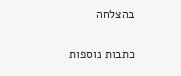בהצלחה

כתבות נוספות